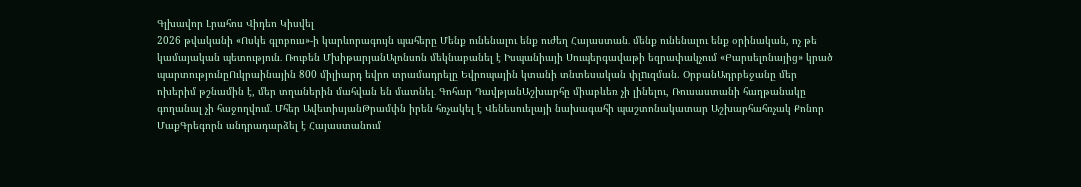Գլխավոր Լրահոս Վիդեո Կիսվել
2026 թվականի «Ոսկե գլոբուս»-ի կարևորագույն պահերը Մենք ունենալու ենք ուժեղ Հայաստան․ մենք ունենալու ենք օրինական, ոչ թե կամայական պետություն․ Ռուբեն ՄխիթարյանԱլոնսոն մեկնաբանել է Իսպանիայի Սուպերգավաթի եզրափակչում «Բարսելոնայից» կրած պարտությունըՈւկրաինային 800 միլիարդ եվրո տրամադրելը Եվրոպային կտանի տնտեսական փլnւզման. ՕրբանԱդրբեջանը մեր ոխերիմ թշնամին է, մեր տղաներին մահվան են մատնել․ Գոհար ԴավթյանԱշխարհը միաբևեռ չի լինելու, Ռուսաստանի հաղթանակը գողանալ չի հաջողվում․ Մհեր ԱվետիսյանԹրամփն իրեն հռչակել է Վենեսուելայի նախագահի պաշտոնակատար Աշխարհահռչակ Քոնոր ՄաքԳրեգորն անդրադարձել է Հայաստանում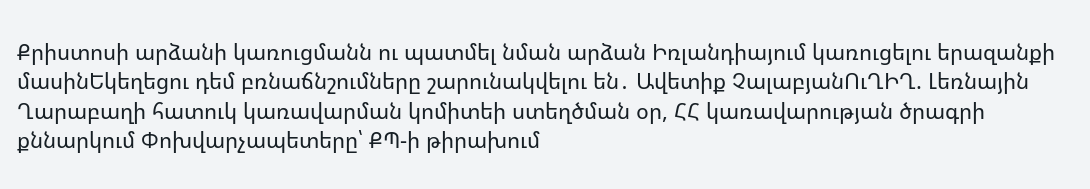Քրիստոսի արձանի կառուցմանն ու պատմել նման արձան Իռլանդիայում կառուցելու երազանքի մասինԵկեղեցու դեմ բռնաճնշումները շարունակվելու են․ Ավետիք ՉալաբյանՈւՂԻՂ. Լեռնային Ղարաբաղի հատուկ կառավարման կոմիտեի ստեղծման օր, ՀՀ կառավարության ծրագրի քննարկում Փոխվարչապետերը՝ ՔՊ-ի թիրախում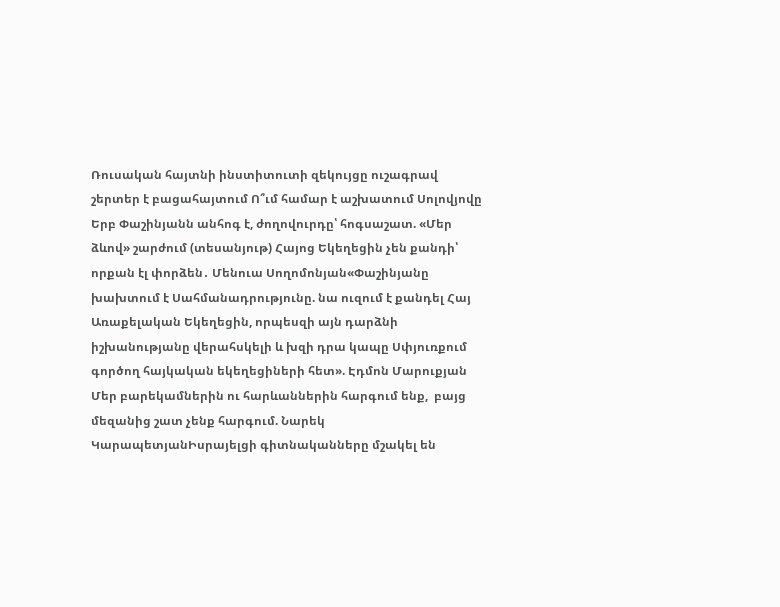Ռուսական հայտնի ինստիտուտի զեկույցը ուշագրավ շերտեր է բացահայտում Ո՞ւմ համար է աշխատում Սոլովյովը Երբ Փաշինյանն անհոգ է, ժողովուրդը՝ հոգսաշատ. «Մեր ձևով» շարժում (տեսանյութ) Հայոց Եկեղեցին չեն քանդի՝ որքան էլ փորձեն․ Մենուա Սողոմոնյան«Փաշինյանը խախտում է Սահմանադրությունը. նա ուզում է քանդել Հայ Առաքելական Եկեղեցին, որպեսզի այն դարձնի իշխանությանը վերահսկելի և խզի դրա կապը Սփյուռքում գործող հայկական եկեղեցիների հետ». Էդմոն Մարուքյան Մեր բարեկամներին ու հարևաններին հարգում ենք,  բայց մեզանից շատ չենք հարգում. Նարեկ ԿարապետյանԻսրայելցի գիտնականները մշակել են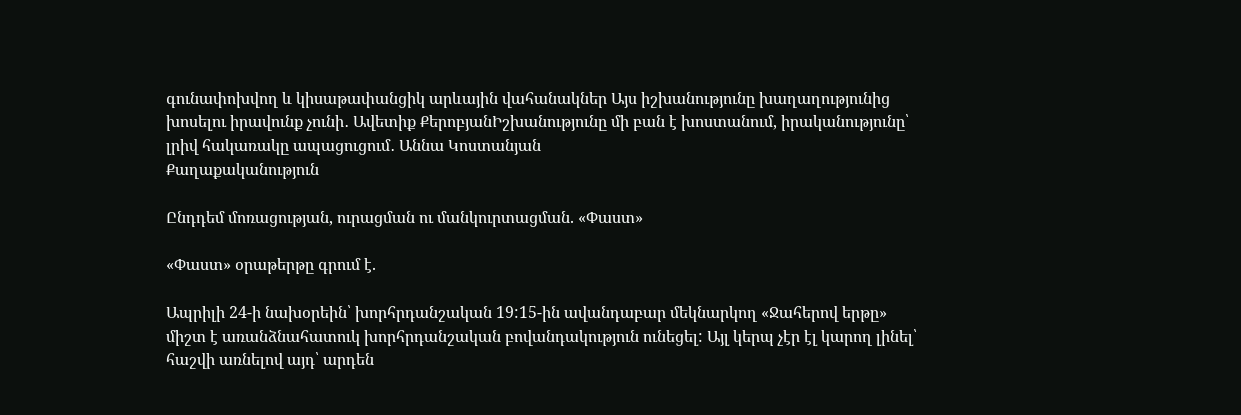գունափոխվող և կիսաթափանցիկ արևային վահանակներ Այս իշխանությունը խաղաղությունից խոսելու իրավունք չունի․ Ավետիք ՔերոբյանԻշխանությունը մի բան է խոստանում, իրականությունը՝ լրիվ հակառակը ապացուցում․ Աննա Կոստանյան
Քաղաքականություն

Ընդդեմ մոռացության, ուրացման ու մանկուրտացման. «Փաստ»

«Փաստ» օրաթերթը գրում է.

Ապրիլի 24-ի նախօրեին՝ խորհրդանշական 19:15-ին ավանդաբար մեկնարկող «Ջահերով երթը» միշտ է առանձնահատուկ խորհրդանշական բովանդակություն ունեցել: Այլ կերպ չէր էլ կարող լինել՝ հաշվի առնելով այդ՝ արդեն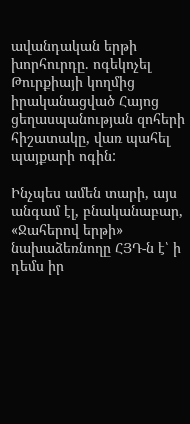ավանդական երթի խորհուրդը. ոգեկոչել Թուրքիայի կողմից իրականացված Հայոց ցեղասպանության զոհերի հիշատակը, վառ պահել պայքարի ոգին:

Ինչպես ամեն տարի, այս անգամ էլ, բնականաբար, «Ջահերով երթի» նախաձեռնողը ՀՅԴ-ն է՝ ի դեմս իր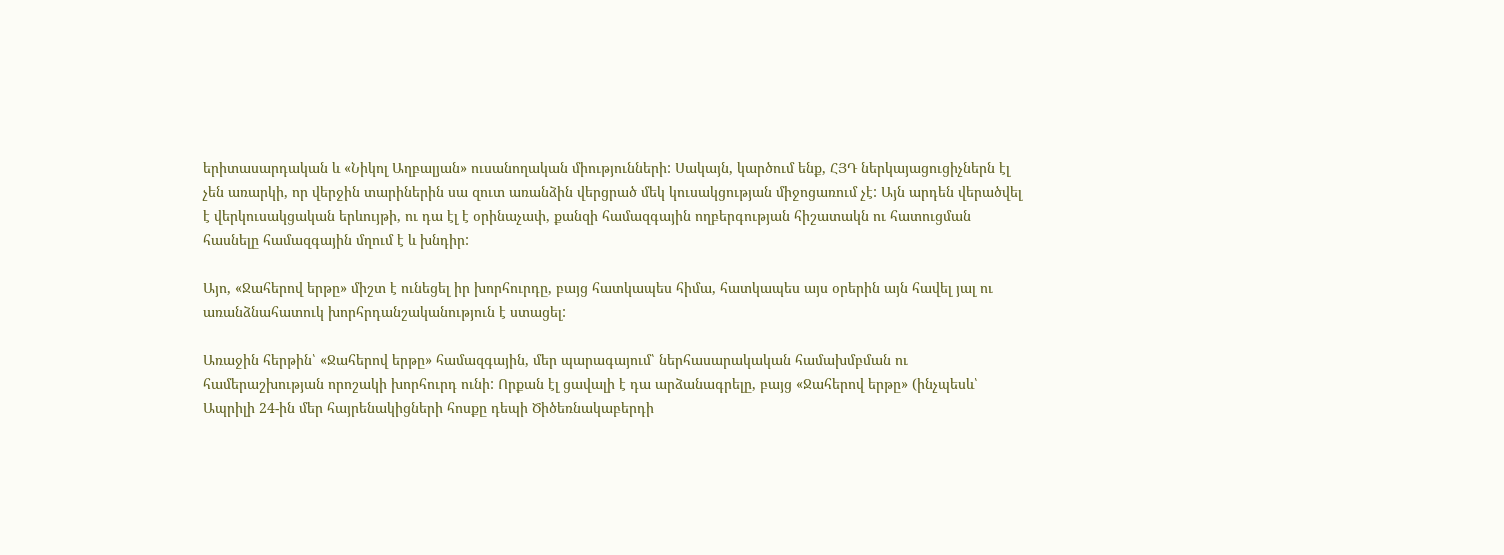երիտասարդական և «Նիկոլ Աղբալյան» ուսանողական միությունների: Սակայն, կարծում ենք, ՀՅԴ ներկայացուցիչներն էլ չեն առարկի, որ վերջին տարիներին սա զուտ առանձին վերցրած մեկ կուսակցության միջոցառում չէ: Այն արդեն վերածվել է վերկուսակցական երևույթի, ու դա էլ է օրինաչափ, քանզի համազգային ողբերգության հիշատակն ու հատուցման հասնելը համազգային մղում է և խնդիր:

Այո, «Ջահերով երթը» միշտ է ունեցել իր խորհուրդը, բայց հատկապես հիմա, հատկապես այս օրերին այն հավել յալ ու առանձնահատուկ խորհրդանշականություն է ստացել:

Առաջին հերթին՝ «Ջահերով երթը» համազգային, մեր պարագայում՝ ներհասարակական համախմբման ու համերաշխության որոշակի խորհուրդ ունի: Որքան էլ ցավալի է դա արձանագրելը, բայց «Ջահերով երթը» (ինչպեսև՝ Ապրիլի 24-ին մեր հայրենակիցների հոսքը դեպի Ծիծեռնակաբերդի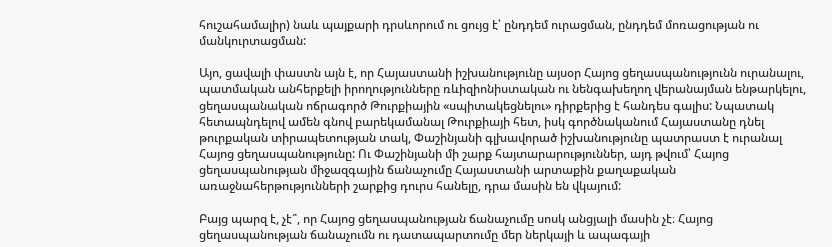հուշահամալիր) նաև պայքարի դրսևորում ու ցույց է՝ ընդդեմ ուրացման, ընդդեմ մոռացության ու մանկուրտացման:

Այո, ցավալի փաստն այն է, որ Հայաստանի իշխանությունը այսօր Հայոց ցեղասպանությունն ուրանալու, պատմական անհերքելի իրողությունները ռևիզիոնիստական ու նենգախեղող վերանայման ենթարկելու, ցեղասպանական ոճրագործ Թուրքիային «սպիտակեցնելու» դիրքերից է հանդես գալիս: Նպատակ հետապնդելով ամեն գնով բարեկամանալ Թուրքիայի հետ, իսկ գործնականում Հայաստանը դնել թուրքական տիրապետության տակ, Փաշինյանի գլխավորած իշխանությունը պատրաստ է ուրանալ Հայոց ցեղասպանությունը: Ու Փաշինյանի մի շարք հայտարարություններ, այդ թվում՝ Հայոց ցեղասպանության միջազգային ճանաչումը Հայաստանի արտաքին քաղաքական առաջնահերթությունների շարքից դուրս հանելը, դրա մասին են վկայում:

Բայց պարզ է, չէ՞, որ Հայոց ցեղասպանության ճանաչումը սոսկ անցյալի մասին չէ։ Հայոց ցեղասպանության ճանաչումն ու դատապարտումը մեր ներկայի և ապագայի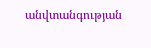անվտանգության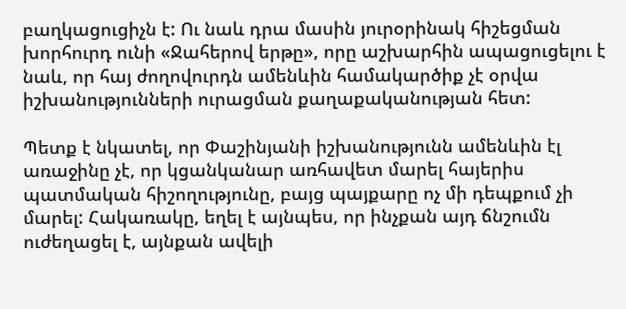բաղկացուցիչն է: Ու նաև դրա մասին յուրօրինակ հիշեցման խորհուրդ ունի «Ջահերով երթը», որը աշխարհին ապացուցելու է նաև, որ հայ ժողովուրդն ամենևին համակարծիք չէ օրվա իշխանությունների ուրացման քաղաքականության հետ:

Պետք է նկատել, որ Փաշինյանի իշխանությունն ամենևին էլ առաջինը չէ, որ կցանկանար առհավետ մարել հայերիս պատմական հիշողությունը, բայց պայքարը ոչ մի դեպքում չի մարել: Հակառակը, եղել է այնպես, որ ինչքան այդ ճնշումն ուժեղացել է, այնքան ավելի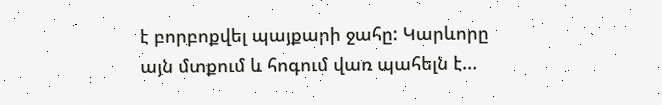է բորբոքվել պայքարի ջահը: Կարևորը այն մտքում և հոգում վառ պահելն է...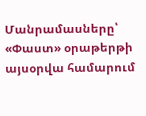Մանրամասները՝ «Փաստ» օրաթերթի այսօրվա համարում